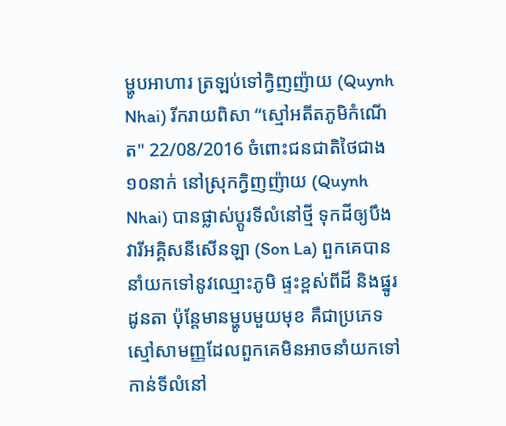ម្ហូបអាហារ ត្រឡប់ទៅក្វិញញ៉ាយ (Quynh Nhai) រីករាយពិសា “ស្មៅអតីតភូមិកំណើត" 22/08/2016 ចំពោះជនជាតិថៃជាង១០នាក់ នៅស្រុកក្វិញញ៉ាយ (Quynh Nhai) បានផ្លាស់ប្តូរទីលំនៅថ្មី ទុកដីឲ្យបឹងវារីអគ្គិសនីសើនឡា (Son La) ពួកគេបាននាំយកទៅនូវឈ្មោះភូមិ ផ្ទះខ្ពស់ពីដី និងផ្នូរដូនតា ប៉ុន្តែមានម្ហូបមួយមុខ គឺជាប្រភេទស្មៅសាមញ្ញដែលពួកគេមិនអាចនាំយកទៅកាន់ទីលំនៅ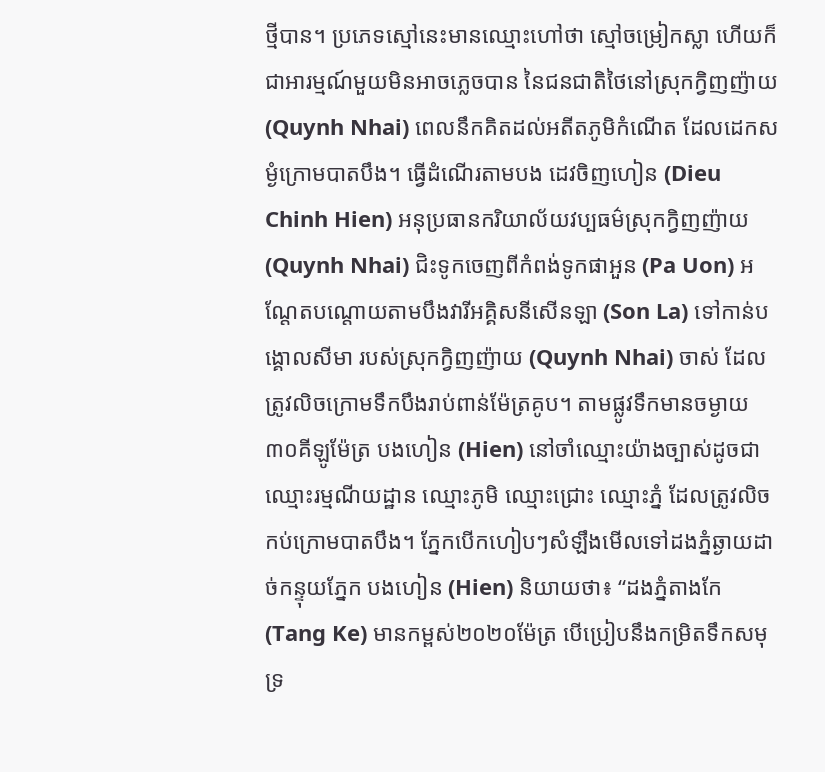ថ្មីបាន។ ប្រភេទស្មៅនេះមានឈ្មោះហៅថា ស្មៅចម្រៀកស្លា ហើយក៏ជាអារម្មណ៍មួយមិនអាចភ្លេចបាន នៃជនជាតិថៃនៅស្រុកក្វិញញ៉ាយ (Quynh Nhai) ពេលនឹកគិតដល់អតីតភូមិកំណើត ដែលដេកសម្ងំក្រោមបាតបឹង។ ធ្វើដំណើរតាមបង ដេវចិញហៀន (Dieu Chinh Hien) អនុប្រធានករិយាល័យវប្បធម៌ស្រុកក្វិញញ៉ាយ (Quynh Nhai) ជិះទូកចេញពីកំពង់ទូកផាអួន (Pa Uon) អណ្តែតបណ្តោយតាមបឹងវារីអគ្គិសនីសើនឡា (Son La) ទៅកាន់បង្គោលសីមា របស់ស្រុកក្វិញញ៉ាយ (Quynh Nhai) ចាស់ ដែលត្រូវលិចក្រោមទឹកបឹងរាប់ពាន់ម៉ែត្រគូប។ តាមផ្លូវទឹកមានចម្ងាយ៣០គីឡូម៉ែត្រ បងហៀន (Hien) នៅចាំឈ្មោះយ៉ាងច្បាស់ដូចជា ឈ្មោះរម្មណីយដ្ឋាន ឈ្មោះភូមិ ឈ្មោះជ្រោះ ឈ្មោះភ្នំ ដែលត្រូវលិចកប់ក្រោមបាតបឹង។ ភ្នែកបើកហៀបៗសំឡឹងមើលទៅដងភ្នំឆ្ងាយដាច់កន្ទុយភ្នែក បងហៀន (Hien) និយាយថា៖ “ដងភ្នំតាងកែ (Tang Ke) មានកម្ពស់២០២០ម៉ែត្រ បើប្រៀបនឹងកម្រិតទឹកសមុទ្រ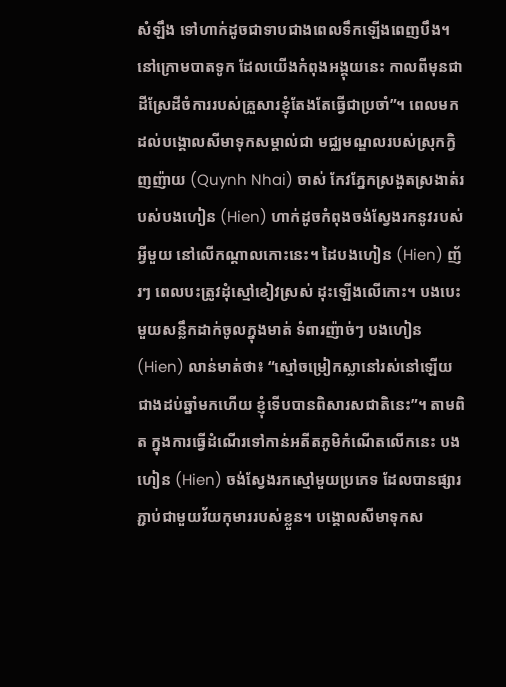សំឡឹង ទៅហាក់ដូចជាទាបជាងពេលទឹកឡើងពេញបឹង។ នៅក្រោមបាតទូក ដែលយើងកំពុងអង្គុយនេះ កាលពីមុនជាដីស្រែដីចំការរបស់គ្រួសារខ្ញុំតែងតែធ្វើជាប្រចាំ”។ ពេលមកដល់បង្គោលសីមាទុកសម្គាល់ជា មជ្ឈមណ្ឌលរបស់ស្រុកក្វិញញ៉ាយ (Quynh Nhai) ចាស់ កែវភ្នែកស្រងួតស្រងាត់របស់បងហៀន (Hien) ហាក់ដូចកំពុងចង់ស្វែងរកនូវរបស់អ្វីមួយ នៅលើកណ្តាលកោះនេះ។ ដៃបងហៀន (Hien) ញ័រៗ ពេលបះត្រូវដុំស្មៅខៀវស្រស់ ដុះឡើងលើកោះ។ បងបេះមួយសន្លឹកដាក់ចូលក្នុងមាត់ ទំពារញ៉ាច់ៗ បងហៀន (Hien) លាន់មាត់ថា៖ “ស្មៅចម្រៀកស្លានៅរស់នៅឡើយ ជាងដប់ឆ្នាំមកហើយ ខ្ញុំទើបបានពិសារសជាតិនេះ”។ តាមពិត ក្នុងការធ្វើដំណើរទៅកាន់អតីតភូមិកំណើតលើកនេះ បងហៀន (Hien) ចង់ស្វែងរកស្មៅមួយប្រភេទ ដែលបានផ្សារភ្ជាប់ជាមួយវ័យកុមាររបស់ខ្លួន។ បង្គោលសីមាទុកស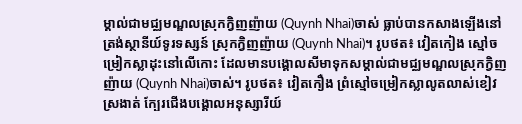ម្គាល់ជាមជ្ឈមណ្ឌលស្រុកក្វិញញ៉ាយ (Quynh Nhai)ចាស់ ធ្លាប់បានកសាងឡើងនៅត្រង់ស្ថានីយ៍ទូរទស្សន៍ ស្រុកក្វិញញ៉ាយ (Quynh Nhai)។ រូបថត៖ វៀតកៀង ស្មៅចម្រៀកស្លាដុះនៅលើកោះ ដែលមានបង្គោលសីមាទុកសម្គាល់ជាមជ្ឈមណ្ឌលស្រុកក្វិញញ៉ាយ (Quynh Nhai)ចាស់។ រូបថត៖ វៀតកឿង ព្រំស្មៅចម្រៀកស្លាលូតលាស់ខៀវស្រងាត់ ក្បែរជើងបង្គោលអនុស្សារីយ៍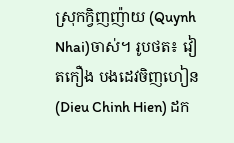ស្រុកក្វិញញ៉ាយ (Quynh Nhai)ចាស់។ រូបថត៖ វៀតកឿង បងដេវចិញហៀន (Dieu Chinh Hien) ដក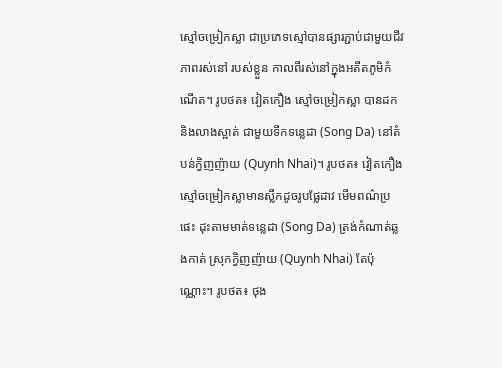ស្មៅចម្រៀកស្លា ជាប្រភេទស្មៅបានផ្សារភ្ជាប់ជាមួយជីវភាពរស់នៅ របស់ខ្លួន កាលពីរស់នៅក្នុងអតីតភូមិកំណើត។ រូបថត៖ វៀតកឿង ស្មៅចម្រៀកស្លា បានដកនិងលាងស្អាត់ ជាមួយទឹកទន្លេដា (Song Da) នៅតំបន់ក្វិញញ៉ាយ (Quynh Nhai)។ រូបថត៖ វៀតកឿង ស្មៅចម្រៀកស្លាមានស្លឹកដូចរូបផ្លែដាវ មើមពណ៌ប្រផេះ ដុះតាមមាត់ទន្លេដា (Song Da) ត្រង់កំណាត់ឆ្លងកាត់ ស្រុកក្វិញញ៉ាយ (Quynh Nhai) តែប៉ុណ្ណោះ។ រូបថត៖ ថុង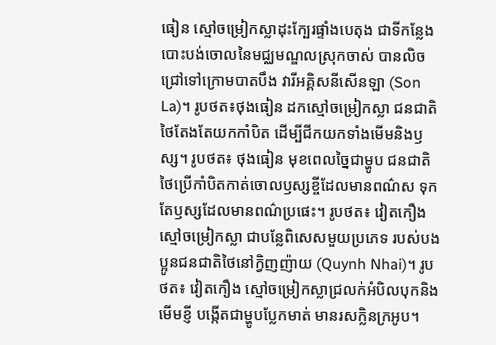ធៀន ស្មៅចម្រៀកស្លាដុះក្បែរផ្ទាំងបេតុង ជាទីកន្លែងបោះបង់ចោលនៃមជ្ឈមណ្ឌលស្រុកចាស់ បានលិចជ្រៅទៅក្រោមបាតបឹង វារីអគ្គិសនីសើនឡា (Son La)។ រូបថត៖ថុងធៀន ដកស្មៅចម្រៀកស្លា ជនជាតិថៃតែងតែយកកាំបិត ដើម្បីជីកយកទាំងមើមនិងឫស្ស។ រូបថត៖ ថុងធៀន មុខពេលច្នៃជាម្ហូប ជនជាតិថៃប្រើកាំបិតកាត់ចោលឫស្សខ្ចីដែលមានពណ៌ស ទុកតែឫស្សដែលមានពណ៌ប្រផេះ។ រូបថត៖ វៀតកឿង ស្មៅចម្រៀកស្លា ជាបន្លែពិសេសមួយប្រភេទ របស់បងប្អូនជនជាតិថៃនៅក្វិញញ៉ាយ (Quynh Nhai)។ រូបថត៖ វៀតកឿង ស្មៅចម្រៀកស្លាជ្រលក់អំបិលបុកនិងមើមខ្ញី បង្កើតជាម្ហូបប្លែកមាត់ មានរសក្លិនក្រអូប។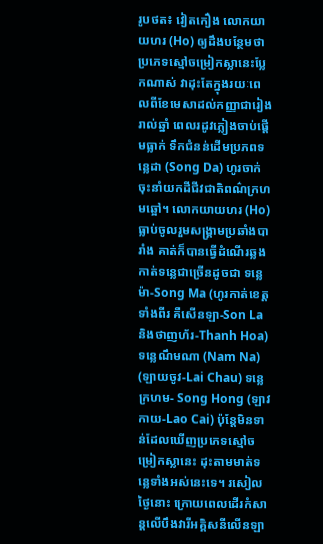រូបថត៖ វៀតកឿង លោកយាយហរ (Ho) ឲ្យដឹងបន្ថែមថា ប្រភេទស្មៅចម្រៀកស្លានេះប្លែកណាស់ វាដុះតែក្នុងរយៈពេលពីខែមេសាដល់កញ្ញាជារៀងរាល់ឆ្នាំ ពេលរដូវភ្លៀងចាប់ផ្តើមធ្លាក់ ទឹកជំនន់ដើមប្រភពទន្លេដា (Song Da) ហូរចាក់ចុះនាំយកដីជីវជាតិពណ៌ក្រហមឆ្អៅ។ លោកយាយហរ (Ho) ធ្លាប់ចូលរួមសង្រ្គាមប្រឆាំងបារាំង គាត់ក៏បានធ្វើដំណើរឆ្លងកាត់ទន្លេជាច្រើនដូចជា ទន្លេម៉ា-Song Ma (ហូរកាត់ខេត្តទាំងពីរ គឺសើនឡា-Son La និងថាញហ័រ-Thanh Hoa) ទន្លេណឹមណា (Nam Na) (ឡាយចូវ-Lai Chau) ទន្លេក្រហម- Song Hong (ឡាវកាយ-Lao Cai) ប៉ុន្តែមិនទាន់ដែលឃើញប្រភេទស្មៅចម្រៀកស្លានេះ ដុះតាមមាត់ទន្លេទាំងអស់នេះទេ។ រសៀលថ្ងៃនោះ ក្រោយពេលដើរកំសាន្តលើបឹងវារីអគ្គិសនីលើនឡា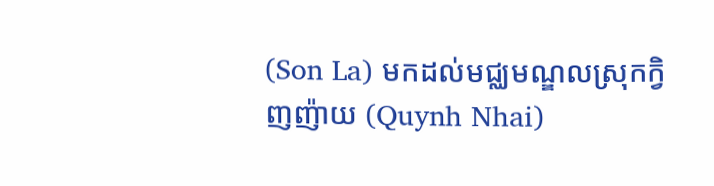(Son La) មកដល់មជ្ឈមណ្ឌលស្រុកក្វិញញ៉ាយ (Quynh Nhai)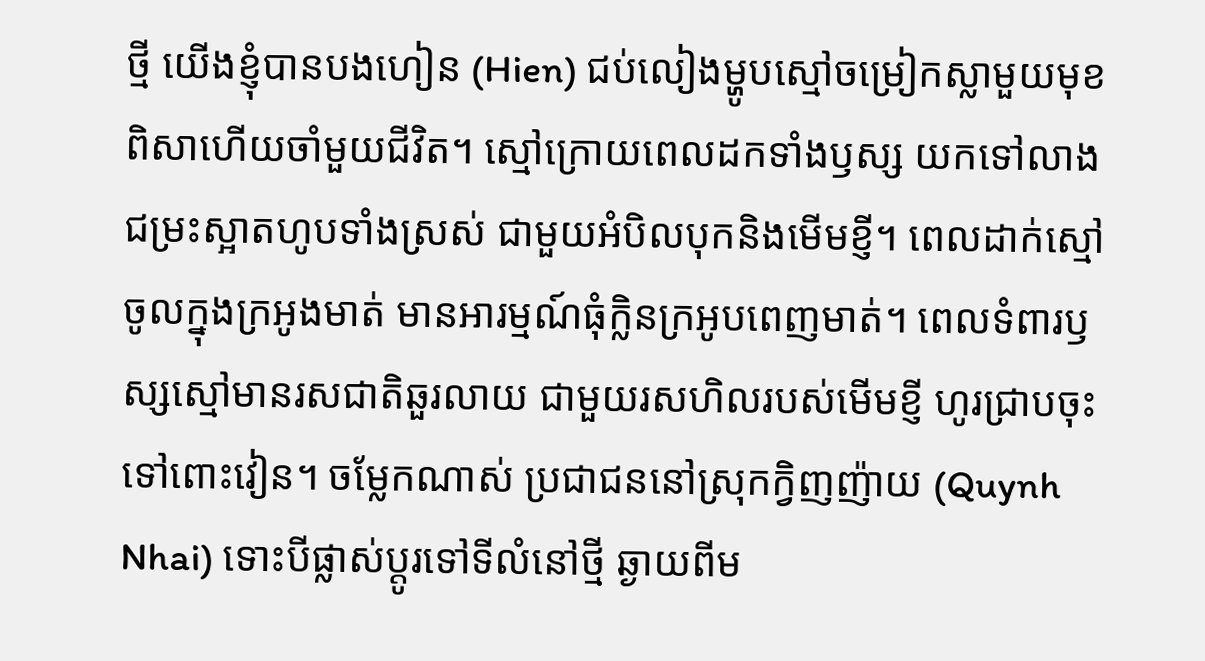ថ្មី យើងខ្ញុំបានបងហៀន (Hien) ជប់លៀងម្ហូបស្មៅចម្រៀកស្លាមួយមុខ ពិសាហើយចាំមួយជីវិត។ ស្មៅក្រោយពេលដកទាំងឫស្ស យកទៅលាងជម្រះស្អាតហូបទាំងស្រស់ ជាមួយអំបិលបុកនិងមើមខ្ញី។ ពេលដាក់ស្មៅចូលក្នុងក្រអូងមាត់ មានអារម្មណ៍ធុំក្លិនក្រអូបពេញមាត់។ ពេលទំពារឫស្សស្មៅមានរសជាតិឆួរលាយ ជាមួយរសហិលរបស់មើមខ្ញី ហូរជ្រាបចុះទៅពោះវៀន។ ចម្លែកណាស់ ប្រជាជននៅស្រុកក្វិញញ៉ាយ (Quynh Nhai) ទោះបីផ្លាស់ប្តូរទៅទីលំនៅថ្មី ឆ្ងាយពីម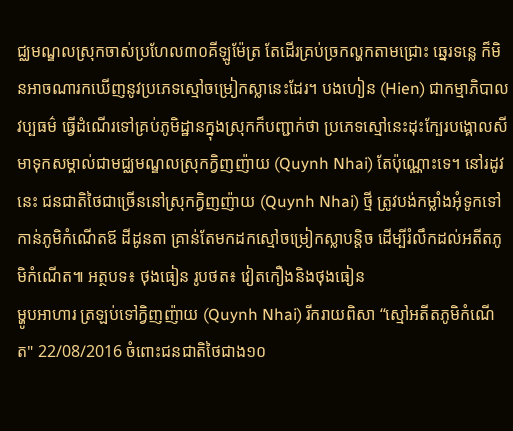ជ្ឈមណ្ឌលស្រុកចាស់ប្រហែល៣០គីឡូម៉ែត្រ តែដើរគ្រប់ច្រកល្ហកតាមជ្រោះ ឆ្នេរទន្លេ ក៏មិនអាចណារកឃើញនូវប្រភេទស្មៅចម្រៀកស្លានេះដែរ។ បងហៀន (Hien) ជាកម្មាភិបាលវប្បធម៌ ធ្វើដំណើរទៅគ្រប់ភូមិដ្ឋានក្នុងស្រុកក៏បញ្ជាក់ថា ប្រភេទស្មៅនេះដុះក្បែរបង្គោលសីមាទុកសម្គាល់ជាមជ្ឈមណ្ឌលស្រុកក្វិញញ៉ាយ (Quynh Nhai) តែប៉ុណ្ណោះទេ។ នៅរដូវនេះ ជនជាតិថៃជាច្រើននៅស្រុកក្វិញញ៉ាយ (Quynh Nhai) ថ្មី ត្រូវបង់កម្លាំងអុំទូកទៅកាន់ភូមិកំណើតឪ ដីដូនតា គ្រាន់តែមកដកស្មៅចម្រៀកស្លាបន្តិច ដើម្បីរំលឹកដល់អតីតភូមិកំណើត៕ អត្ថបទ៖ ថុងធៀន រូបថត៖ វៀតកឿងនិងថុងធៀន
ម្ហូបអាហារ ត្រឡប់ទៅក្វិញញ៉ាយ (Quynh Nhai) រីករាយពិសា “ស្មៅអតីតភូមិកំណើត" 22/08/2016 ចំពោះជនជាតិថៃជាង១០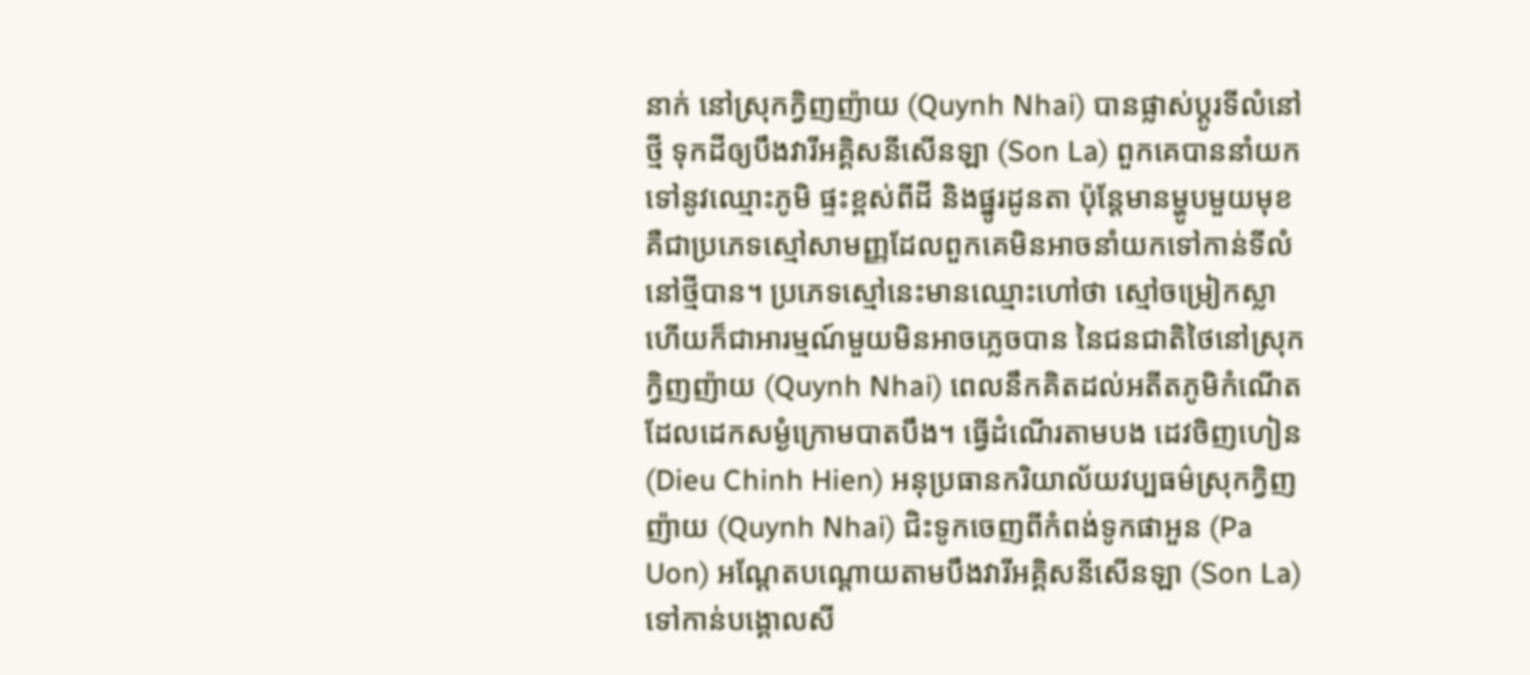នាក់ នៅស្រុកក្វិញញ៉ាយ (Quynh Nhai) បានផ្លាស់ប្តូរទីលំនៅថ្មី ទុកដីឲ្យបឹងវារីអគ្គិសនីសើនឡា (Son La) ពួកគេបាននាំយកទៅនូវឈ្មោះភូមិ ផ្ទះខ្ពស់ពីដី និងផ្នូរដូនតា ប៉ុន្តែមានម្ហូបមួយមុខ គឺជាប្រភេទស្មៅសាមញ្ញដែលពួកគេមិនអាចនាំយកទៅកាន់ទីលំនៅថ្មីបាន។ ប្រភេទស្មៅនេះមានឈ្មោះហៅថា ស្មៅចម្រៀកស្លា ហើយក៏ជាអារម្មណ៍មួយមិនអាចភ្លេចបាន នៃជនជាតិថៃនៅស្រុកក្វិញញ៉ាយ (Quynh Nhai) ពេលនឹកគិតដល់អតីតភូមិកំណើត ដែលដេកសម្ងំក្រោមបាតបឹង។ ធ្វើដំណើរតាមបង ដេវចិញហៀន (Dieu Chinh Hien) អនុប្រធានករិយាល័យវប្បធម៌ស្រុកក្វិញញ៉ាយ (Quynh Nhai) ជិះទូកចេញពីកំពង់ទូកផាអួន (Pa Uon) អណ្តែតបណ្តោយតាមបឹងវារីអគ្គិសនីសើនឡា (Son La) ទៅកាន់បង្គោលសី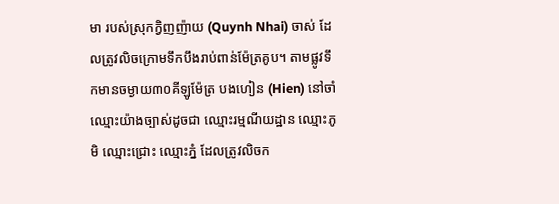មា របស់ស្រុកក្វិញញ៉ាយ (Quynh Nhai) ចាស់ ដែលត្រូវលិចក្រោមទឹកបឹងរាប់ពាន់ម៉ែត្រគូប។ តាមផ្លូវទឹកមានចម្ងាយ៣០គីឡូម៉ែត្រ បងហៀន (Hien) នៅចាំឈ្មោះយ៉ាងច្បាស់ដូចជា ឈ្មោះរម្មណីយដ្ឋាន ឈ្មោះភូមិ ឈ្មោះជ្រោះ ឈ្មោះភ្នំ ដែលត្រូវលិចក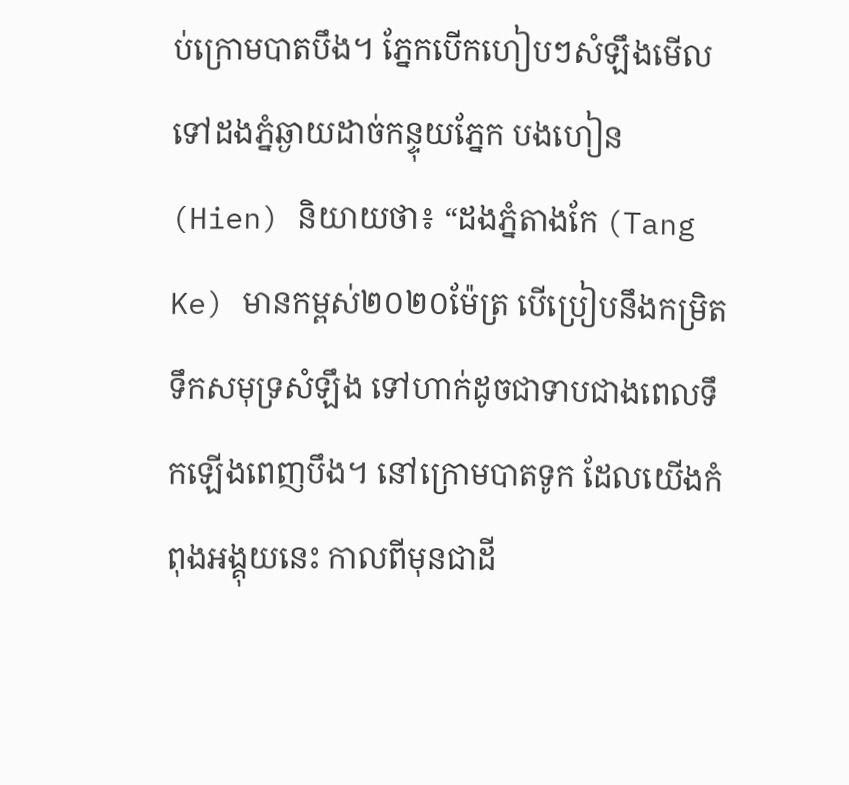ប់ក្រោមបាតបឹង។ ភ្នែកបើកហៀបៗសំឡឹងមើលទៅដងភ្នំឆ្ងាយដាច់កន្ទុយភ្នែក បងហៀន (Hien) និយាយថា៖ “ដងភ្នំតាងកែ (Tang Ke) មានកម្ពស់២០២០ម៉ែត្រ បើប្រៀបនឹងកម្រិតទឹកសមុទ្រសំឡឹង ទៅហាក់ដូចជាទាបជាងពេលទឹកឡើងពេញបឹង។ នៅក្រោមបាតទូក ដែលយើងកំពុងអង្គុយនេះ កាលពីមុនជាដី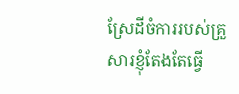ស្រែដីចំការរបស់គ្រួសារខ្ញុំតែងតែធ្វើ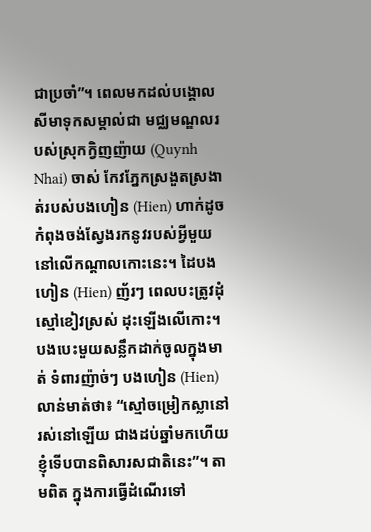ជាប្រចាំ”។ ពេលមកដល់បង្គោលសីមាទុកសម្គាល់ជា មជ្ឈមណ្ឌលរបស់ស្រុកក្វិញញ៉ាយ (Quynh Nhai) ចាស់ កែវភ្នែកស្រងួតស្រងាត់របស់បងហៀន (Hien) ហាក់ដូចកំពុងចង់ស្វែងរកនូវរបស់អ្វីមួយ នៅលើកណ្តាលកោះនេះ។ ដៃបងហៀន (Hien) ញ័រៗ ពេលបះត្រូវដុំស្មៅខៀវស្រស់ ដុះឡើងលើកោះ។ បងបេះមួយសន្លឹកដាក់ចូលក្នុងមាត់ ទំពារញ៉ាច់ៗ បងហៀន (Hien) លាន់មាត់ថា៖ “ស្មៅចម្រៀកស្លានៅរស់នៅឡើយ ជាងដប់ឆ្នាំមកហើយ ខ្ញុំទើបបានពិសារសជាតិនេះ”។ តាមពិត ក្នុងការធ្វើដំណើរទៅ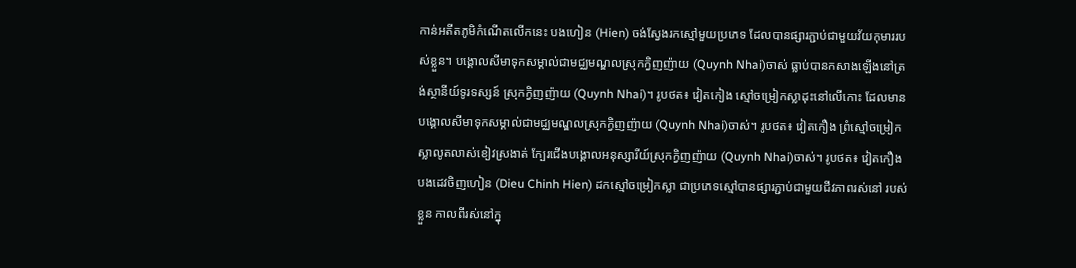កាន់អតីតភូមិកំណើតលើកនេះ បងហៀន (Hien) ចង់ស្វែងរកស្មៅមួយប្រភេទ ដែលបានផ្សារភ្ជាប់ជាមួយវ័យកុមាររបស់ខ្លួន។ បង្គោលសីមាទុកសម្គាល់ជាមជ្ឈមណ្ឌលស្រុកក្វិញញ៉ាយ (Quynh Nhai)ចាស់ ធ្លាប់បានកសាងឡើងនៅត្រង់ស្ថានីយ៍ទូរទស្សន៍ ស្រុកក្វិញញ៉ាយ (Quynh Nhai)។ រូបថត៖ វៀតកៀង ស្មៅចម្រៀកស្លាដុះនៅលើកោះ ដែលមានបង្គោលសីមាទុកសម្គាល់ជាមជ្ឈមណ្ឌលស្រុកក្វិញញ៉ាយ (Quynh Nhai)ចាស់។ រូបថត៖ វៀតកឿង ព្រំស្មៅចម្រៀកស្លាលូតលាស់ខៀវស្រងាត់ ក្បែរជើងបង្គោលអនុស្សារីយ៍ស្រុកក្វិញញ៉ាយ (Quynh Nhai)ចាស់។ រូបថត៖ វៀតកឿង បងដេវចិញហៀន (Dieu Chinh Hien) ដកស្មៅចម្រៀកស្លា ជាប្រភេទស្មៅបានផ្សារភ្ជាប់ជាមួយជីវភាពរស់នៅ របស់ខ្លួន កាលពីរស់នៅក្នុ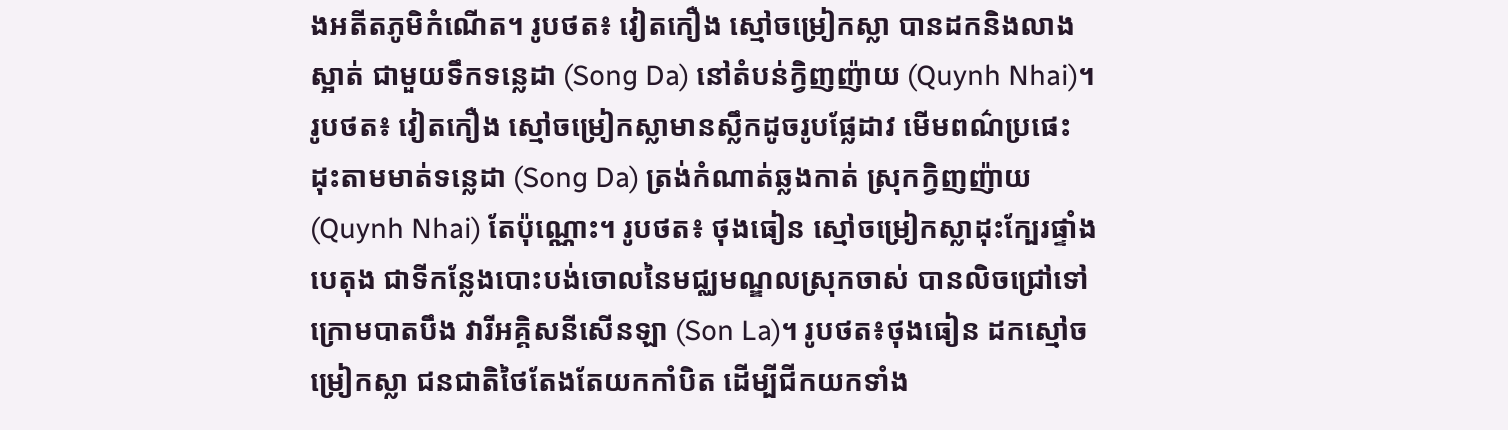ងអតីតភូមិកំណើត។ រូបថត៖ វៀតកឿង ស្មៅចម្រៀកស្លា បានដកនិងលាងស្អាត់ ជាមួយទឹកទន្លេដា (Song Da) នៅតំបន់ក្វិញញ៉ាយ (Quynh Nhai)។ រូបថត៖ វៀតកឿង ស្មៅចម្រៀកស្លាមានស្លឹកដូចរូបផ្លែដាវ មើមពណ៌ប្រផេះ ដុះតាមមាត់ទន្លេដា (Song Da) ត្រង់កំណាត់ឆ្លងកាត់ ស្រុកក្វិញញ៉ាយ (Quynh Nhai) តែប៉ុណ្ណោះ។ រូបថត៖ ថុងធៀន ស្មៅចម្រៀកស្លាដុះក្បែរផ្ទាំងបេតុង ជាទីកន្លែងបោះបង់ចោលនៃមជ្ឈមណ្ឌលស្រុកចាស់ បានលិចជ្រៅទៅក្រោមបាតបឹង វារីអគ្គិសនីសើនឡា (Son La)។ រូបថត៖ថុងធៀន ដកស្មៅចម្រៀកស្លា ជនជាតិថៃតែងតែយកកាំបិត ដើម្បីជីកយកទាំង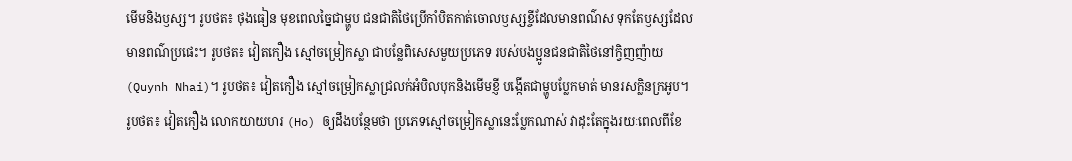មើមនិងឫស្ស។ រូបថត៖ ថុងធៀន មុខពេលច្នៃជាម្ហូប ជនជាតិថៃប្រើកាំបិតកាត់ចោលឫស្សខ្ចីដែលមានពណ៌ស ទុកតែឫស្សដែលមានពណ៌ប្រផេះ។ រូបថត៖ វៀតកឿង ស្មៅចម្រៀកស្លា ជាបន្លែពិសេសមួយប្រភេទ របស់បងប្អូនជនជាតិថៃនៅក្វិញញ៉ាយ (Quynh Nhai)។ រូបថត៖ វៀតកឿង ស្មៅចម្រៀកស្លាជ្រលក់អំបិលបុកនិងមើមខ្ញី បង្កើតជាម្ហូបប្លែកមាត់ មានរសក្លិនក្រអូប។ រូបថត៖ វៀតកឿង លោកយាយហរ (Ho) ឲ្យដឹងបន្ថែមថា ប្រភេទស្មៅចម្រៀកស្លានេះប្លែកណាស់ វាដុះតែក្នុងរយៈពេលពីខែ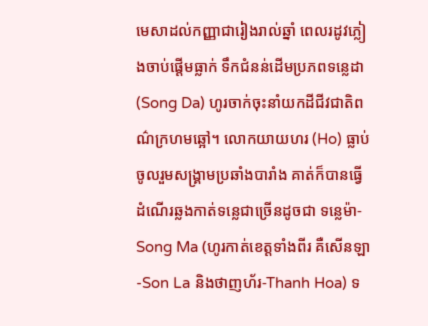មេសាដល់កញ្ញាជារៀងរាល់ឆ្នាំ ពេលរដូវភ្លៀងចាប់ផ្តើមធ្លាក់ ទឹកជំនន់ដើមប្រភពទន្លេដា (Song Da) ហូរចាក់ចុះនាំយកដីជីវជាតិពណ៌ក្រហមឆ្អៅ។ លោកយាយហរ (Ho) ធ្លាប់ចូលរួមសង្រ្គាមប្រឆាំងបារាំង គាត់ក៏បានធ្វើដំណើរឆ្លងកាត់ទន្លេជាច្រើនដូចជា ទន្លេម៉ា-Song Ma (ហូរកាត់ខេត្តទាំងពីរ គឺសើនឡា-Son La និងថាញហ័រ-Thanh Hoa) ទ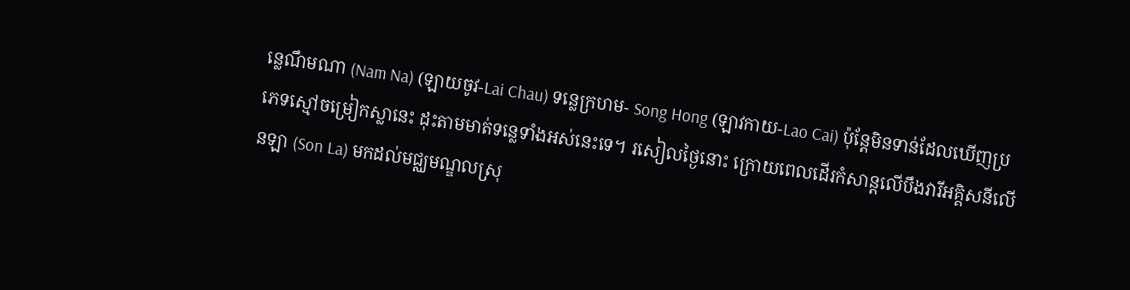ន្លេណឹមណា (Nam Na) (ឡាយចូវ-Lai Chau) ទន្លេក្រហម- Song Hong (ឡាវកាយ-Lao Cai) ប៉ុន្តែមិនទាន់ដែលឃើញប្រភេទស្មៅចម្រៀកស្លានេះ ដុះតាមមាត់ទន្លេទាំងអស់នេះទេ។ រសៀលថ្ងៃនោះ ក្រោយពេលដើរកំសាន្តលើបឹងវារីអគ្គិសនីលើនឡា (Son La) មកដល់មជ្ឈមណ្ឌលស្រុ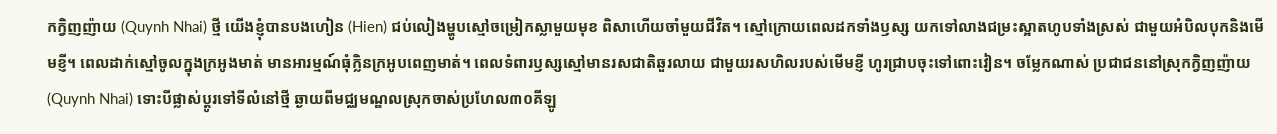កក្វិញញ៉ាយ (Quynh Nhai) ថ្មី យើងខ្ញុំបានបងហៀន (Hien) ជប់លៀងម្ហូបស្មៅចម្រៀកស្លាមួយមុខ ពិសាហើយចាំមួយជីវិត។ ស្មៅក្រោយពេលដកទាំងឫស្ស យកទៅលាងជម្រះស្អាតហូបទាំងស្រស់ ជាមួយអំបិលបុកនិងមើមខ្ញី។ ពេលដាក់ស្មៅចូលក្នុងក្រអូងមាត់ មានអារម្មណ៍ធុំក្លិនក្រអូបពេញមាត់។ ពេលទំពារឫស្សស្មៅមានរសជាតិឆួរលាយ ជាមួយរសហិលរបស់មើមខ្ញី ហូរជ្រាបចុះទៅពោះវៀន។ ចម្លែកណាស់ ប្រជាជននៅស្រុកក្វិញញ៉ាយ (Quynh Nhai) ទោះបីផ្លាស់ប្តូរទៅទីលំនៅថ្មី ឆ្ងាយពីមជ្ឈមណ្ឌលស្រុកចាស់ប្រហែល៣០គីឡូ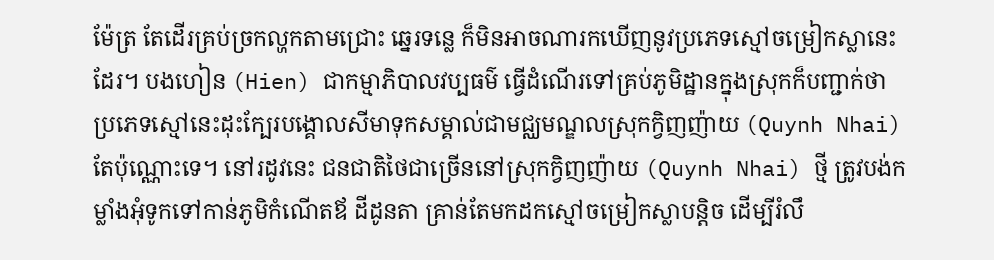ម៉ែត្រ តែដើរគ្រប់ច្រកល្ហកតាមជ្រោះ ឆ្នេរទន្លេ ក៏មិនអាចណារកឃើញនូវប្រភេទស្មៅចម្រៀកស្លានេះដែរ។ បងហៀន (Hien) ជាកម្មាភិបាលវប្បធម៌ ធ្វើដំណើរទៅគ្រប់ភូមិដ្ឋានក្នុងស្រុកក៏បញ្ជាក់ថា ប្រភេទស្មៅនេះដុះក្បែរបង្គោលសីមាទុកសម្គាល់ជាមជ្ឈមណ្ឌលស្រុកក្វិញញ៉ាយ (Quynh Nhai) តែប៉ុណ្ណោះទេ។ នៅរដូវនេះ ជនជាតិថៃជាច្រើននៅស្រុកក្វិញញ៉ាយ (Quynh Nhai) ថ្មី ត្រូវបង់កម្លាំងអុំទូកទៅកាន់ភូមិកំណើតឪ ដីដូនតា គ្រាន់តែមកដកស្មៅចម្រៀកស្លាបន្តិច ដើម្បីរំលឹ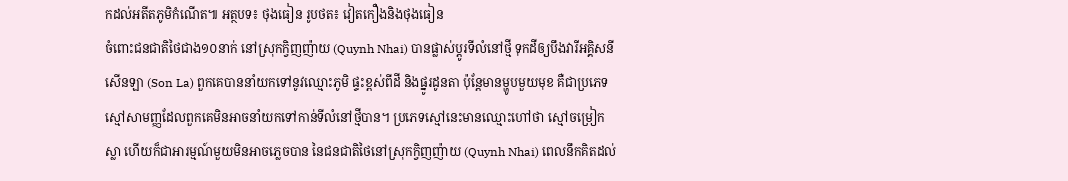កដល់អតីតភូមិកំណើត៕ អត្ថបទ៖ ថុងធៀន រូបថត៖ វៀតកឿងនិងថុងធៀន
ចំពោះជនជាតិថៃជាង១០នាក់ នៅស្រុកក្វិញញ៉ាយ (Quynh Nhai) បានផ្លាស់ប្តូរទីលំនៅថ្មី ទុកដីឲ្យបឹងវារីអគ្គិសនីសើនឡា (Son La) ពួកគេបាននាំយកទៅនូវឈ្មោះភូមិ ផ្ទះខ្ពស់ពីដី និងផ្នូរដូនតា ប៉ុន្តែមានម្ហូបមួយមុខ គឺជាប្រភេទស្មៅសាមញ្ញដែលពួកគេមិនអាចនាំយកទៅកាន់ទីលំនៅថ្មីបាន។ ប្រភេទស្មៅនេះមានឈ្មោះហៅថា ស្មៅចម្រៀកស្លា ហើយក៏ជាអារម្មណ៍មួយមិនអាចភ្លេចបាន នៃជនជាតិថៃនៅស្រុកក្វិញញ៉ាយ (Quynh Nhai) ពេលនឹកគិតដល់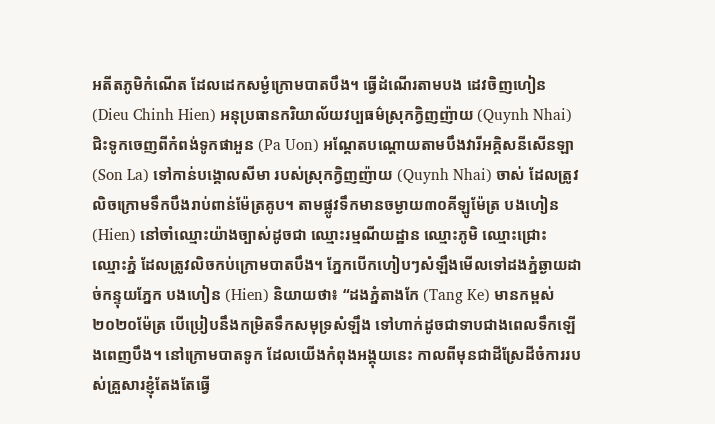អតីតភូមិកំណើត ដែលដេកសម្ងំក្រោមបាតបឹង។ ធ្វើដំណើរតាមបង ដេវចិញហៀន (Dieu Chinh Hien) អនុប្រធានករិយាល័យវប្បធម៌ស្រុកក្វិញញ៉ាយ (Quynh Nhai) ជិះទូកចេញពីកំពង់ទូកផាអួន (Pa Uon) អណ្តែតបណ្តោយតាមបឹងវារីអគ្គិសនីសើនឡា (Son La) ទៅកាន់បង្គោលសីមា របស់ស្រុកក្វិញញ៉ាយ (Quynh Nhai) ចាស់ ដែលត្រូវលិចក្រោមទឹកបឹងរាប់ពាន់ម៉ែត្រគូប។ តាមផ្លូវទឹកមានចម្ងាយ៣០គីឡូម៉ែត្រ បងហៀន (Hien) នៅចាំឈ្មោះយ៉ាងច្បាស់ដូចជា ឈ្មោះរម្មណីយដ្ឋាន ឈ្មោះភូមិ ឈ្មោះជ្រោះ ឈ្មោះភ្នំ ដែលត្រូវលិចកប់ក្រោមបាតបឹង។ ភ្នែកបើកហៀបៗសំឡឹងមើលទៅដងភ្នំឆ្ងាយដាច់កន្ទុយភ្នែក បងហៀន (Hien) និយាយថា៖ “ដងភ្នំតាងកែ (Tang Ke) មានកម្ពស់២០២០ម៉ែត្រ បើប្រៀបនឹងកម្រិតទឹកសមុទ្រសំឡឹង ទៅហាក់ដូចជាទាបជាងពេលទឹកឡើងពេញបឹង។ នៅក្រោមបាតទូក ដែលយើងកំពុងអង្គុយនេះ កាលពីមុនជាដីស្រែដីចំការរបស់គ្រួសារខ្ញុំតែងតែធ្វើ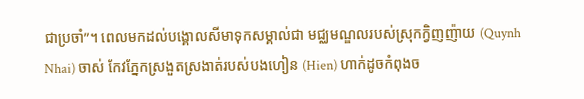ជាប្រចាំ”។ ពេលមកដល់បង្គោលសីមាទុកសម្គាល់ជា មជ្ឈមណ្ឌលរបស់ស្រុកក្វិញញ៉ាយ (Quynh Nhai) ចាស់ កែវភ្នែកស្រងួតស្រងាត់របស់បងហៀន (Hien) ហាក់ដូចកំពុងច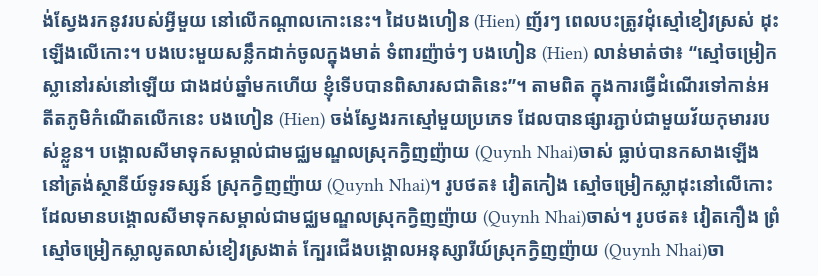ង់ស្វែងរកនូវរបស់អ្វីមួយ នៅលើកណ្តាលកោះនេះ។ ដៃបងហៀន (Hien) ញ័រៗ ពេលបះត្រូវដុំស្មៅខៀវស្រស់ ដុះឡើងលើកោះ។ បងបេះមួយសន្លឹកដាក់ចូលក្នុងមាត់ ទំពារញ៉ាច់ៗ បងហៀន (Hien) លាន់មាត់ថា៖ “ស្មៅចម្រៀកស្លានៅរស់នៅឡើយ ជាងដប់ឆ្នាំមកហើយ ខ្ញុំទើបបានពិសារសជាតិនេះ”។ តាមពិត ក្នុងការធ្វើដំណើរទៅកាន់អតីតភូមិកំណើតលើកនេះ បងហៀន (Hien) ចង់ស្វែងរកស្មៅមួយប្រភេទ ដែលបានផ្សារភ្ជាប់ជាមួយវ័យកុមាររបស់ខ្លួន។ បង្គោលសីមាទុកសម្គាល់ជាមជ្ឈមណ្ឌលស្រុកក្វិញញ៉ាយ (Quynh Nhai)ចាស់ ធ្លាប់បានកសាងឡើងនៅត្រង់ស្ថានីយ៍ទូរទស្សន៍ ស្រុកក្វិញញ៉ាយ (Quynh Nhai)។ រូបថត៖ វៀតកៀង ស្មៅចម្រៀកស្លាដុះនៅលើកោះ ដែលមានបង្គោលសីមាទុកសម្គាល់ជាមជ្ឈមណ្ឌលស្រុកក្វិញញ៉ាយ (Quynh Nhai)ចាស់។ រូបថត៖ វៀតកឿង ព្រំស្មៅចម្រៀកស្លាលូតលាស់ខៀវស្រងាត់ ក្បែរជើងបង្គោលអនុស្សារីយ៍ស្រុកក្វិញញ៉ាយ (Quynh Nhai)ចា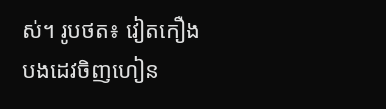ស់។ រូបថត៖ វៀតកឿង បងដេវចិញហៀន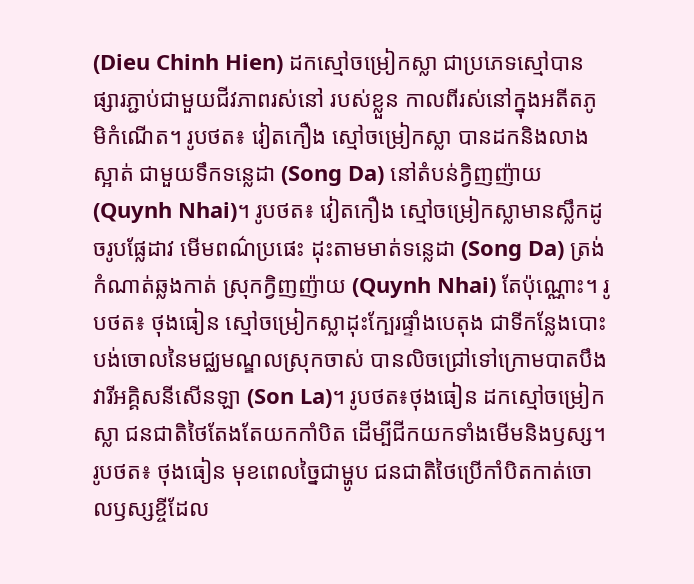(Dieu Chinh Hien) ដកស្មៅចម្រៀកស្លា ជាប្រភេទស្មៅបានផ្សារភ្ជាប់ជាមួយជីវភាពរស់នៅ របស់ខ្លួន កាលពីរស់នៅក្នុងអតីតភូមិកំណើត។ រូបថត៖ វៀតកឿង ស្មៅចម្រៀកស្លា បានដកនិងលាងស្អាត់ ជាមួយទឹកទន្លេដា (Song Da) នៅតំបន់ក្វិញញ៉ាយ (Quynh Nhai)។ រូបថត៖ វៀតកឿង ស្មៅចម្រៀកស្លាមានស្លឹកដូចរូបផ្លែដាវ មើមពណ៌ប្រផេះ ដុះតាមមាត់ទន្លេដា (Song Da) ត្រង់កំណាត់ឆ្លងកាត់ ស្រុកក្វិញញ៉ាយ (Quynh Nhai) តែប៉ុណ្ណោះ។ រូបថត៖ ថុងធៀន ស្មៅចម្រៀកស្លាដុះក្បែរផ្ទាំងបេតុង ជាទីកន្លែងបោះបង់ចោលនៃមជ្ឈមណ្ឌលស្រុកចាស់ បានលិចជ្រៅទៅក្រោមបាតបឹង វារីអគ្គិសនីសើនឡា (Son La)។ រូបថត៖ថុងធៀន ដកស្មៅចម្រៀកស្លា ជនជាតិថៃតែងតែយកកាំបិត ដើម្បីជីកយកទាំងមើមនិងឫស្ស។ រូបថត៖ ថុងធៀន មុខពេលច្នៃជាម្ហូប ជនជាតិថៃប្រើកាំបិតកាត់ចោលឫស្សខ្ចីដែល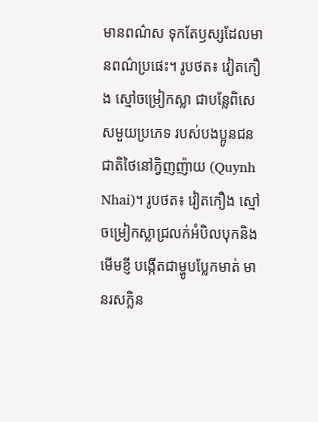មានពណ៌ស ទុកតែឫស្សដែលមានពណ៌ប្រផេះ។ រូបថត៖ វៀតកឿង ស្មៅចម្រៀកស្លា ជាបន្លែពិសេសមួយប្រភេទ របស់បងប្អូនជនជាតិថៃនៅក្វិញញ៉ាយ (Quynh Nhai)។ រូបថត៖ វៀតកឿង ស្មៅចម្រៀកស្លាជ្រលក់អំបិលបុកនិងមើមខ្ញី បង្កើតជាម្ហូបប្លែកមាត់ មានរសក្លិន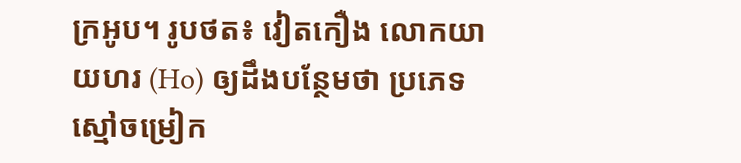ក្រអូប។ រូបថត៖ វៀតកឿង លោកយាយហរ (Ho) ឲ្យដឹងបន្ថែមថា ប្រភេទស្មៅចម្រៀក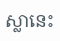ស្លានេះ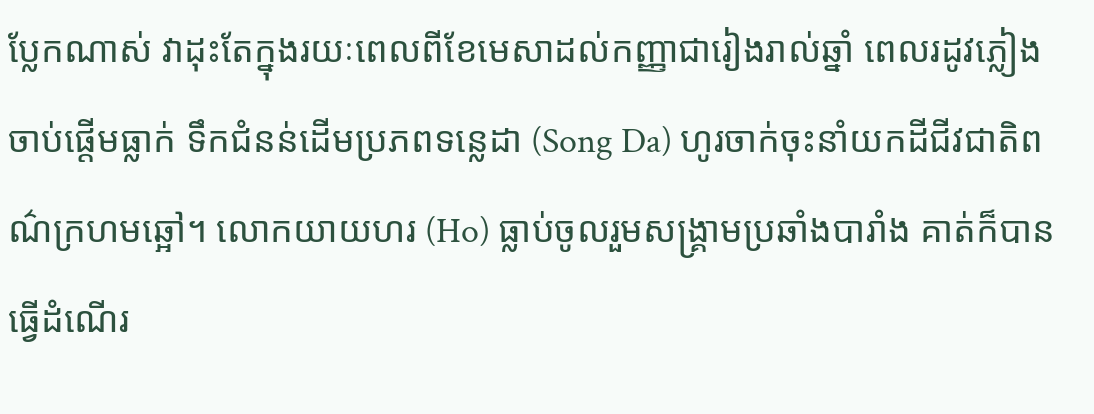ប្លែកណាស់ វាដុះតែក្នុងរយៈពេលពីខែមេសាដល់កញ្ញាជារៀងរាល់ឆ្នាំ ពេលរដូវភ្លៀងចាប់ផ្តើមធ្លាក់ ទឹកជំនន់ដើមប្រភពទន្លេដា (Song Da) ហូរចាក់ចុះនាំយកដីជីវជាតិពណ៌ក្រហមឆ្អៅ។ លោកយាយហរ (Ho) ធ្លាប់ចូលរួមសង្រ្គាមប្រឆាំងបារាំង គាត់ក៏បានធ្វើដំណើរ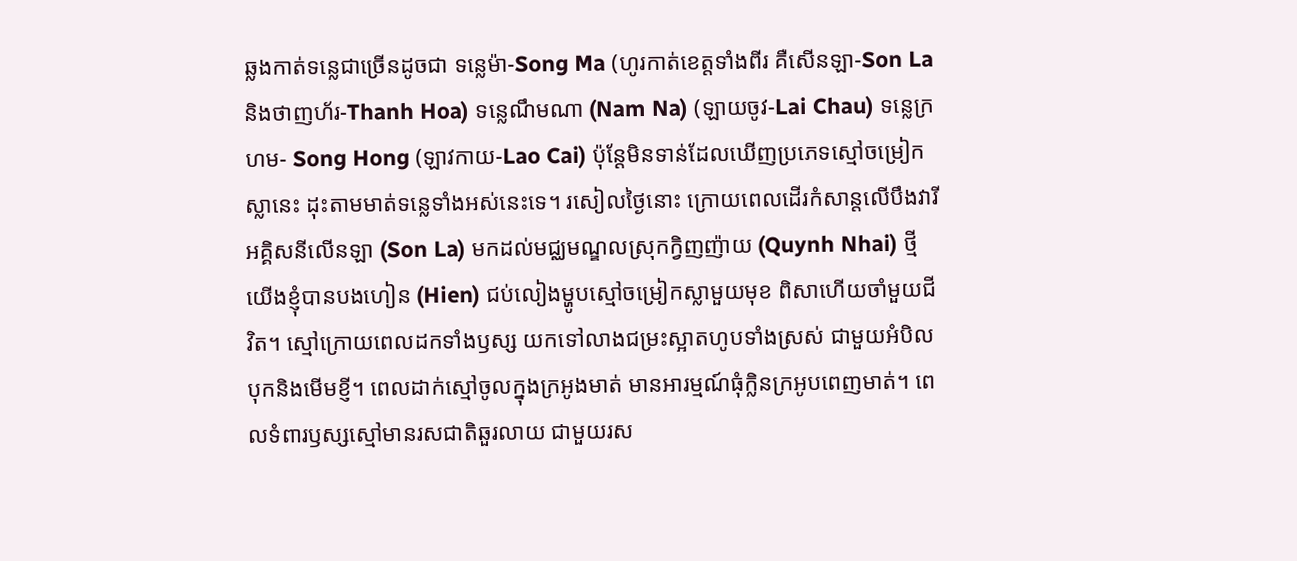ឆ្លងកាត់ទន្លេជាច្រើនដូចជា ទន្លេម៉ា-Song Ma (ហូរកាត់ខេត្តទាំងពីរ គឺសើនឡា-Son La និងថាញហ័រ-Thanh Hoa) ទន្លេណឹមណា (Nam Na) (ឡាយចូវ-Lai Chau) ទន្លេក្រហម- Song Hong (ឡាវកាយ-Lao Cai) ប៉ុន្តែមិនទាន់ដែលឃើញប្រភេទស្មៅចម្រៀកស្លានេះ ដុះតាមមាត់ទន្លេទាំងអស់នេះទេ។ រសៀលថ្ងៃនោះ ក្រោយពេលដើរកំសាន្តលើបឹងវារីអគ្គិសនីលើនឡា (Son La) មកដល់មជ្ឈមណ្ឌលស្រុកក្វិញញ៉ាយ (Quynh Nhai) ថ្មី យើងខ្ញុំបានបងហៀន (Hien) ជប់លៀងម្ហូបស្មៅចម្រៀកស្លាមួយមុខ ពិសាហើយចាំមួយជីវិត។ ស្មៅក្រោយពេលដកទាំងឫស្ស យកទៅលាងជម្រះស្អាតហូបទាំងស្រស់ ជាមួយអំបិលបុកនិងមើមខ្ញី។ ពេលដាក់ស្មៅចូលក្នុងក្រអូងមាត់ មានអារម្មណ៍ធុំក្លិនក្រអូបពេញមាត់។ ពេលទំពារឫស្សស្មៅមានរសជាតិឆួរលាយ ជាមួយរស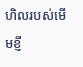ហិលរបស់មើមខ្ញី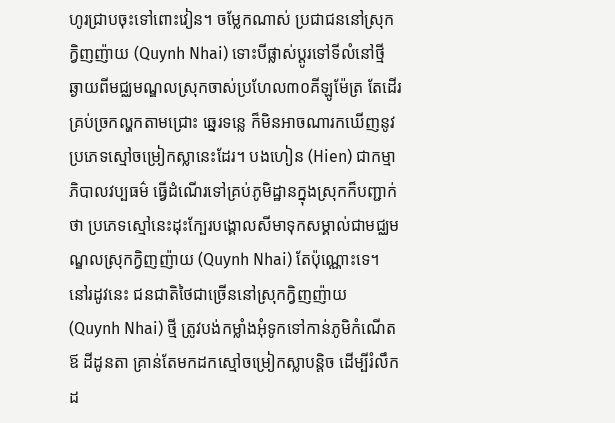ហូរជ្រាបចុះទៅពោះវៀន។ ចម្លែកណាស់ ប្រជាជននៅស្រុកក្វិញញ៉ាយ (Quynh Nhai) ទោះបីផ្លាស់ប្តូរទៅទីលំនៅថ្មី ឆ្ងាយពីមជ្ឈមណ្ឌលស្រុកចាស់ប្រហែល៣០គីឡូម៉ែត្រ តែដើរគ្រប់ច្រកល្ហកតាមជ្រោះ ឆ្នេរទន្លេ ក៏មិនអាចណារកឃើញនូវប្រភេទស្មៅចម្រៀកស្លានេះដែរ។ បងហៀន (Hien) ជាកម្មាភិបាលវប្បធម៌ ធ្វើដំណើរទៅគ្រប់ភូមិដ្ឋានក្នុងស្រុកក៏បញ្ជាក់ថា ប្រភេទស្មៅនេះដុះក្បែរបង្គោលសីមាទុកសម្គាល់ជាមជ្ឈមណ្ឌលស្រុកក្វិញញ៉ាយ (Quynh Nhai) តែប៉ុណ្ណោះទេ។ នៅរដូវនេះ ជនជាតិថៃជាច្រើននៅស្រុកក្វិញញ៉ាយ (Quynh Nhai) ថ្មី ត្រូវបង់កម្លាំងអុំទូកទៅកាន់ភូមិកំណើតឪ ដីដូនតា គ្រាន់តែមកដកស្មៅចម្រៀកស្លាបន្តិច ដើម្បីរំលឹកដ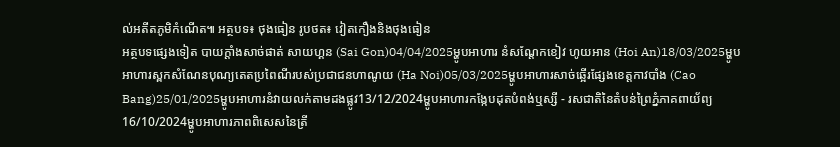ល់អតីតភូមិកំណើត៕ អត្ថបទ៖ ថុងធៀន រូបថត៖ វៀតកឿងនិងថុងធៀន
អត្ថបទផ្សេងទៀត បាយក្តាំងសាច់ផាត់ សាយហ្គន (Sai Gon)04/04/2025ម្ហូបអាហារ នំសណ្តែកខៀវ ហូយអាន (Hoi An)18/03/2025ម្ហូបអាហារស្ពកសំណែនបុណ្យតេតប្រពៃណីរបស់ប្រជាជនហាណូយ (Ha Noi)05/03/2025ម្ហូបអាហារសាច់ឆ្អើរផ្សែងខេត្តកាវបាំង (Cao Bang)25/01/2025ម្ហូបអាហារនំវាយលក់តាមដងផ្លូវ13/12/2024ម្ហូបអាហារកង្កែបដុតបំពង់ឬស្សី - រសជាតិនៃតំបន់ព្រៃភ្នំភាគពាយ័ព្យ16/10/2024ម្ហូបអាហារភាពពិសេសនៃត្រី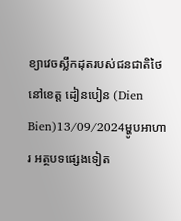ខ្យាវេចស្លឹកដុតរបស់ជនជាតិថៃ នៅខេត្ត ដៀនបៀន (Dien Bien)13/09/2024ម្ហូបអាហារ អត្ថបទផ្សេងទៀត